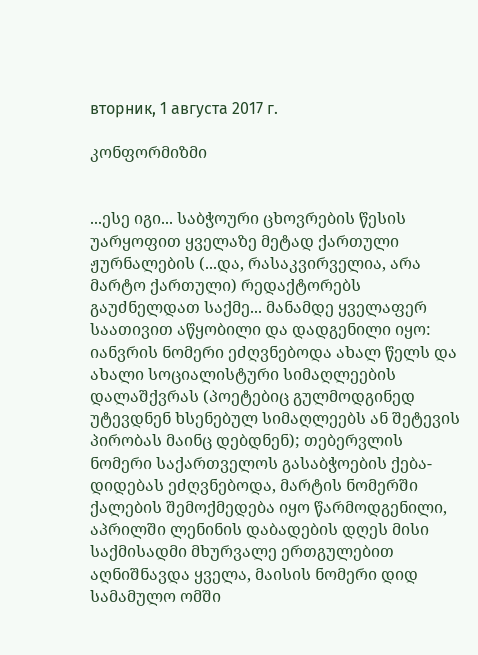вторник, 1 августа 2017 г.

კონფორმიზმი


...ესე იგი... საბჭოური ცხოვრების წესის უარყოფით ყველაზე მეტად ქართული ჟურნალების (...და, რასაკვირველია, არა მარტო ქართული) რედაქტორებს გაუძნელდათ საქმე... მანამდე ყველაფერ საათივით აწყობილი და დადგენილი იყო: იანვრის ნომერი ეძღვნებოდა ახალ წელს და ახალი სოციალისტური სიმაღლეების დალაშქვრას (პოეტებიც გულმოდგინედ უტევდნენ ხსენებულ სიმაღლეებს ან შეტევის პირობას მაინც დებდნენ); თებერვლის ნომერი საქართველოს გასაბჭოების ქება-დიდებას ეძღვნებოდა, მარტის ნომერში ქალების შემოქმედება იყო წარმოდგენილი, აპრილში ლენინის დაბადების დღეს მისი საქმისადმი მხურვალე ერთგულებით აღნიშნავდა ყველა, მაისის ნომერი დიდ სამამულო ომში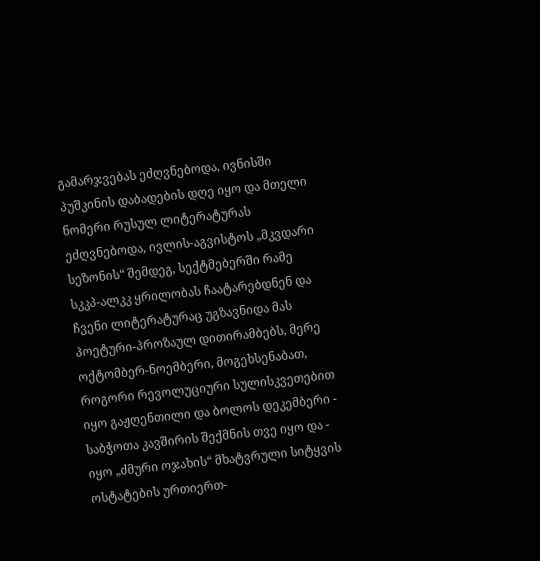გამარჯვებას ეძღვნებოდა, ივნისში პუშკინის დაბადების დღე იყო და მთელი ნომერი რუსულ ლიტერატურას ეძღვნებოდა, ივლის-აგვისტოს „მკვდარი სეზონის“ შემდეგ, სექტმებერში რამე სკკპ-ალკკ ყრილობას ჩაატარებდნენ და ჩვენი ლიტერატურაც უგზავნიდა მას პოეტური-პროზაულ დითირამბებს, მერე ოქტომბერ-ნოემბერი, მოგეხსენაბათ, როგორი რევოლუციური სულისკვეთებით იყო გაჟღენთილი და ბოლოს დეკემბერი - საბჭოთა კავშირის შექმნის თვე იყო და - იყო „ძმური ოჯახის“ მხატვრული სიტყვის ოსტატების ურთიერთ-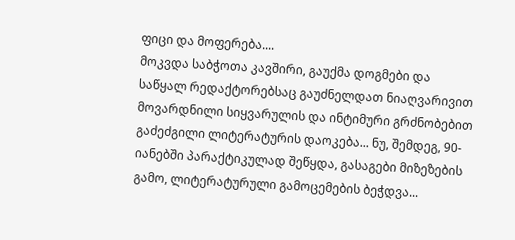ფიცი და მოფერება....
მოკვდა საბჭოთა კავშირი, გაუქმა დოგმები და საწყალ რედაქტორებსაც გაუძნელდათ ნიაღვარივით მოვარდნილი სიყვარულის და ინტიმური გრძნობებით გაძეძგილი ლიტერატურის დაოკება... ნუ, შემდეგ, 90-იანებში პარაქტიკულად შეწყდა, გასაგები მიზეზების გამო, ლიტერატურული გამოცემების ბეჭდვა...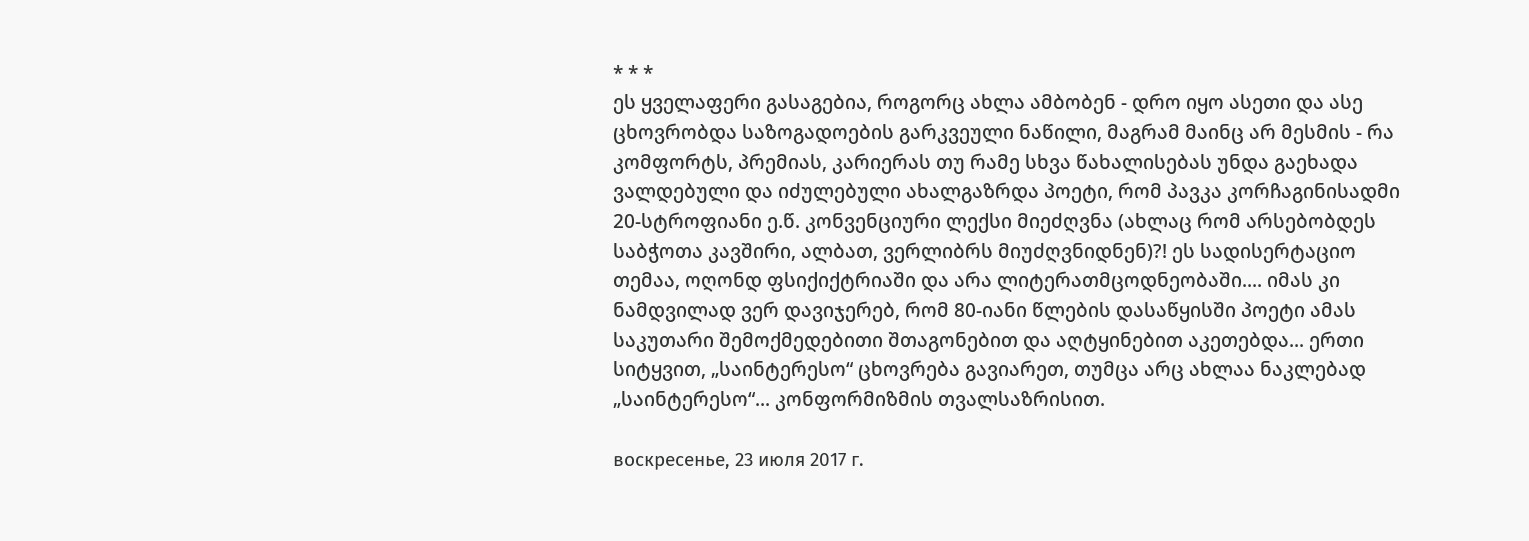* * *
ეს ყველაფერი გასაგებია, როგორც ახლა ამბობენ - დრო იყო ასეთი და ასე ცხოვრობდა საზოგადოების გარკვეული ნაწილი, მაგრამ მაინც არ მესმის - რა კომფორტს, პრემიას, კარიერას თუ რამე სხვა წახალისებას უნდა გაეხადა ვალდებული და იძულებული ახალგაზრდა პოეტი, რომ პავკა კორჩაგინისადმი 20-სტროფიანი ე.წ. კონვენციური ლექსი მიეძღვნა (ახლაც რომ არსებობდეს საბჭოთა კავშირი, ალბათ, ვერლიბრს მიუძღვნიდნენ)?! ეს სადისერტაციო თემაა, ოღონდ ფსიქიქტრიაში და არა ლიტერათმცოდნეობაში.... იმას კი ნამდვილად ვერ დავიჯერებ, რომ 80-იანი წლების დასაწყისში პოეტი ამას საკუთარი შემოქმედებითი შთაგონებით და აღტყინებით აკეთებდა... ერთი სიტყვით, „საინტერესო“ ცხოვრება გავიარეთ, თუმცა არც ახლაა ნაკლებად „საინტერესო“... კონფორმიზმის თვალსაზრისით.

воскресенье, 23 июля 2017 г.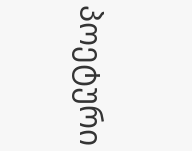პოეტური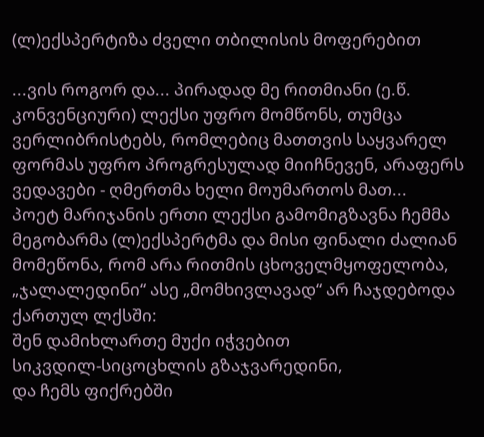(ლ)ექსპერტიზა ძველი თბილისის მოფერებით

...ვის როგორ და... პირადად მე რითმიანი (ე.წ. კონვენციური) ლექსი უფრო მომწონს, თუმცა ვერლიბრისტებს, რომლებიც მათთვის საყვარელ ფორმას უფრო პროგრესულად მიიჩნევენ, არაფერს ვედავები - ღმერთმა ხელი მოუმართოს მათ...
პოეტ მარიჯანის ერთი ლექსი გამომიგზავნა ჩემმა მეგობარმა (ლ)ექსპერტმა და მისი ფინალი ძალიან მომეწონა, რომ არა რითმის ცხოველმყოფელობა, „ჯალალედინი“ ასე „მომხივლავად“ არ ჩაჯდებოდა ქართულ ლქსში:
შენ დამიხლართე მუქი იჭვებით
სიკვდილ-სიცოცხლის გზაჯვარედინი,
და ჩემს ფიქრებში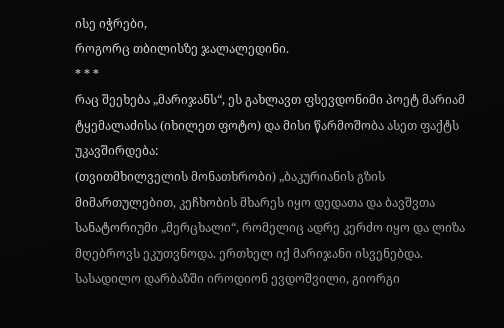ისე იჭრები,
როგორც თბილისზე ჯალალედინი.
* * *
რაც შეეხება „მარიჯანს“, ეს გახლავთ ფსევდონიმი პოეტ მარიამ ტყემალაძისა (იხილეთ ფოტო) და მისი წარმოშობა ასეთ ფაქტს უკავშირდება:
(თვითმხილველის მონათხრობი) „ბაკურიანის გზის მიმართულებით, კეჩხობის მხარეს იყო დედათა და ბავშვთა სანატორიუმი „მერცხალი“, რომელიც ადრე კერძო იყო და ლიზა მღებროვს ეკუთვნოდა. ერთხელ იქ მარიჯანი ისვენებდა. სასადილო დარბაზში იროდიონ ევდოშვილი, გიორგი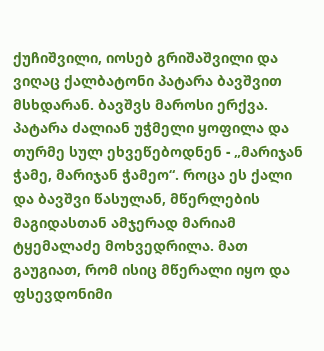ქუჩიშვილი, იოსებ გრიშაშვილი და ვიღაც ქალბატონი პატარა ბავშვით მსხდარან. ბავშვს მაროსი ერქვა. პატარა ძალიან უჭმელი ყოფილა და თურმე სულ ეხვეწებოდნენ - „მარიჯან ჭამე, მარიჯან ჭამეო“. როცა ეს ქალი და ბავშვი წასულან, მწერლების მაგიდასთან ამჯერად მარიამ ტყემალაძე მოხვედრილა. მათ გაუგიათ, რომ ისიც მწერალი იყო და ფსევდონიმი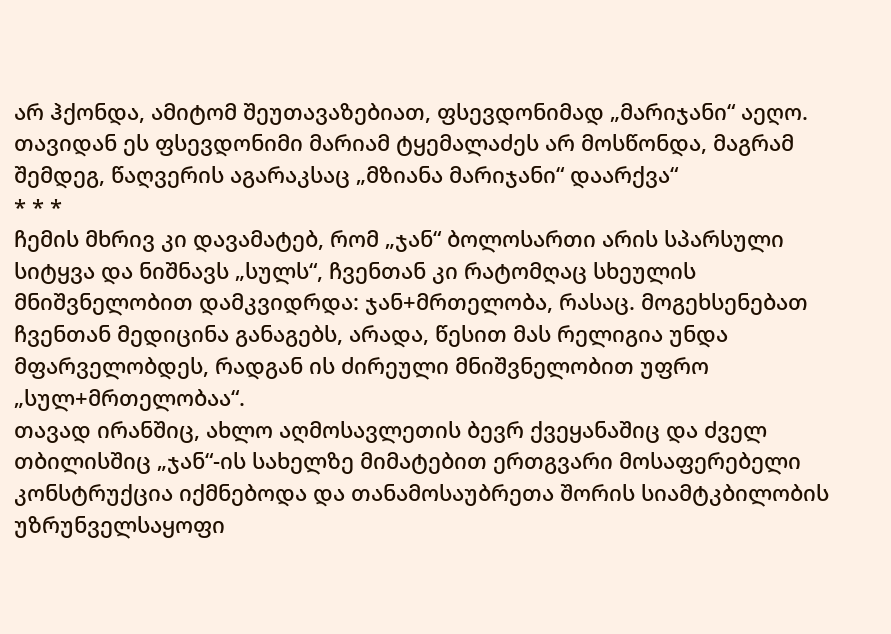არ ჰქონდა, ამიტომ შეუთავაზებიათ, ფსევდონიმად „მარიჯანი“ აეღო. თავიდან ეს ფსევდონიმი მარიამ ტყემალაძეს არ მოსწონდა, მაგრამ შემდეგ, წაღვერის აგარაკსაც „მზიანა მარიჯანი“ დაარქვა“
* * *
ჩემის მხრივ კი დავამატებ, რომ „ჯან“ ბოლოსართი არის სპარსული სიტყვა და ნიშნავს „სულს“, ჩვენთან კი რატომღაც სხეულის მნიშვნელობით დამკვიდრდა: ჯან+მრთელობა, რასაც. მოგეხსენებათ ჩვენთან მედიცინა განაგებს, არადა, წესით მას რელიგია უნდა მფარველობდეს, რადგან ის ძირეული მნიშვნელობით უფრო „სულ+მრთელობაა“.
თავად ირანშიც, ახლო აღმოსავლეთის ბევრ ქვეყანაშიც და ძველ თბილისშიც „ჯან“-ის სახელზე მიმატებით ერთგვარი მოსაფერებელი კონსტრუქცია იქმნებოდა და თანამოსაუბრეთა შორის სიამტკბილობის უზრუნველსაყოფი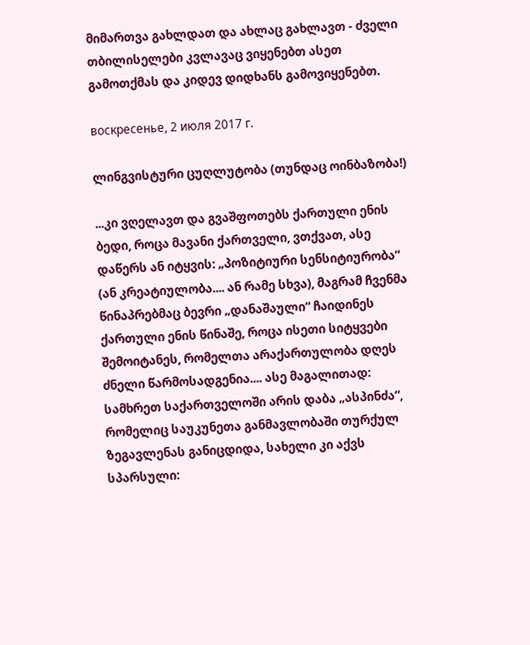მიმართვა გახლდათ და ახლაც გახლავთ - ძველი თბილისელები კვლავაც ვიყენებთ ასეთ გამოთქმას და კიდევ დიდხანს გამოვიყენებთ.

воскресенье, 2 июля 2017 г.

ლინგვისტური ცუღლუტობა (თუნდაც ოინბაზობა!)

...კი ვღელავთ და გვაშფოთებს ქართული ენის ბედი, როცა მავანი ქართველი, ვთქვათ, ასე დაწერს ან იტყვის: „პოზიტიური სენსიტიურობა“ (ან კრეატიულობა.... ან რამე სხვა), მაგრამ ჩვენმა წინაპრებმაც ბევრი „დანაშაული“ ჩაიდინეს ქართული ენის წინაშე, როცა ისეთი სიტყვები შემოიტანეს, რომელთა არაქართულობა დღეს ძნელი წარმოსადგენია.... ასე მაგალითად: სამხრეთ საქართველოში არის დაბა „ასპინძა“, რომელიც საუკუნეთა განმავლობაში თურქულ ზეგავლენას განიცდიდა, სახელი კი აქვს სპარსული: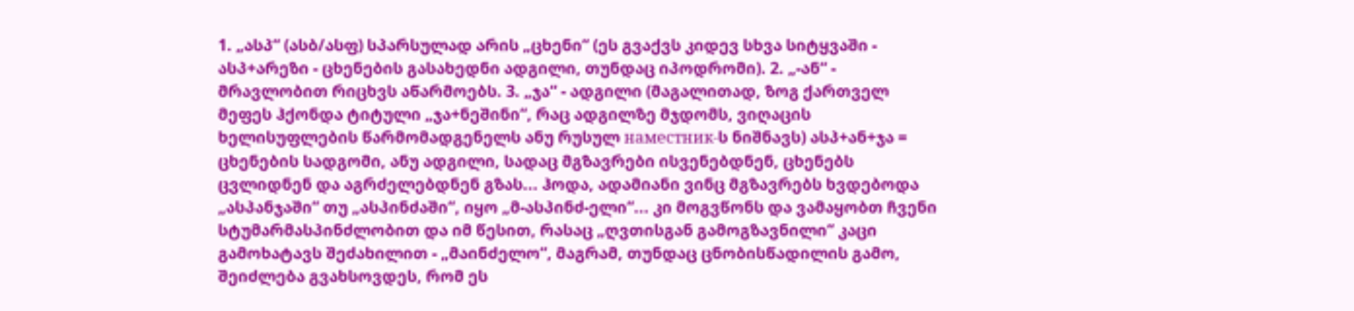1. „ასპ“ (ასბ/ასფ) სპარსულად არის „ცხენი“ (ეს გვაქვს კიდევ სხვა სიტყვაში - ასპ+არეზი - ცხენების გასახედნი ადგილი, თუნდაც იპოდრომი). 2. „-ან“ - მრავლობით რიცხვს აწარმოებს. 3. „ჯა“ - ადგილი (მაგალითად, ზოგ ქართველ მეფეს ჰქონდა ტიტული „ჯა+ნეშინი“, რაც ადგილზე მჯდომს, ვიღაცის ხელისუფლების წარმომადგენელს ანუ რუსულ наместник-ს ნიშნავს) ასპ+ან+ჯა = ცხენების სადგომი, ანუ ადგილი, სადაც მგზავრები ისვენებდნენ, ცხენებს ცვლიდნენ და აგრძელებდნენ გზას... ჰოდა, ადამიანი ვინც მგზავრებს ხვდებოდა „ასპანჯაში“ თუ „ასპინძაში“, იყო „მ-ასპინძ-ელი“... კი მოგვწონს და ვამაყობთ ჩვენი სტუმარმასპინძლობით და იმ წესით, რასაც „ღვთისგან გამოგზავნილი“ კაცი გამოხატავს შეძახილით - „მაინძელო“, მაგრამ, თუნდაც ცნობისწადილის გამო, შეიძლება გვახსოვდეს, რომ ეს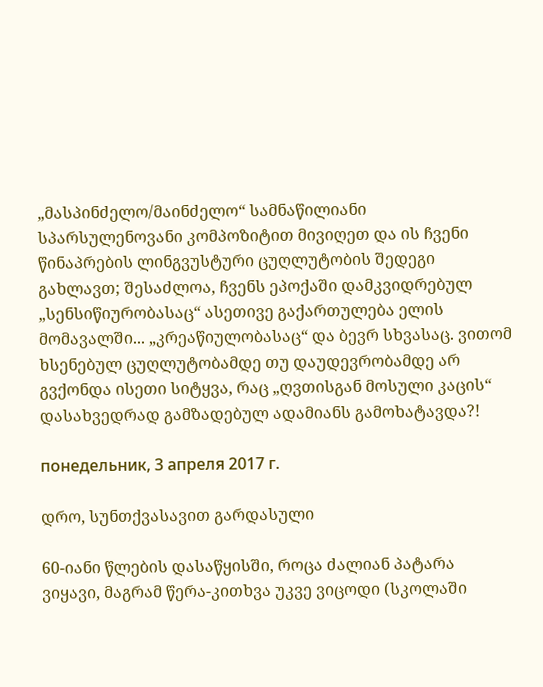„მასპინძელო/მაინძელო“ სამნაწილიანი სპარსულენოვანი კომპოზიტით მივიღეთ და ის ჩვენი წინაპრების ლინგვუსტური ცუღლუტობის შედეგი გახლავთ; შესაძლოა, ჩვენს ეპოქაში დამკვიდრებულ „სენსიწიურობასაც“ ასეთივე გაქართულება ელის მომავალში... „კრეაწიულობასაც“ და ბევრ სხვასაც. ვითომ ხსენებულ ცუღლუტობამდე თუ დაუდევრობამდე არ გვქონდა ისეთი სიტყვა, რაც „ღვთისგან მოსული კაცის“ დასახვედრად გამზადებულ ადამიანს გამოხატავდა?!

понедельник, 3 апреля 2017 г.

დრო, სუნთქვასავით გარდასული

60-იანი წლების დასაწყისში, როცა ძალიან პატარა ვიყავი, მაგრამ წერა-კითხვა უკვე ვიცოდი (სკოლაში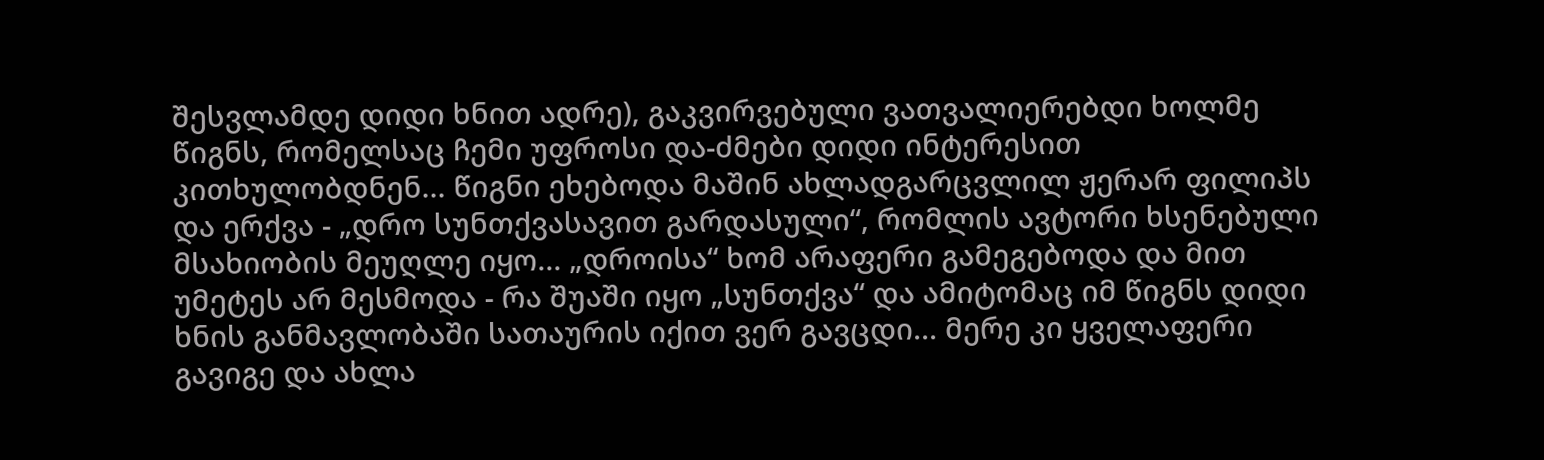შესვლამდე დიდი ხნით ადრე), გაკვირვებული ვათვალიერებდი ხოლმე წიგნს, რომელსაც ჩემი უფროსი და-ძმები დიდი ინტერესით კითხულობდნენ... წიგნი ეხებოდა მაშინ ახლადგარცვლილ ჟერარ ფილიპს და ერქვა - „დრო სუნთქვასავით გარდასული“, რომლის ავტორი ხსენებული მსახიობის მეუღლე იყო... „დროისა“ ხომ არაფერი გამეგებოდა და მით უმეტეს არ მესმოდა - რა შუაში იყო „სუნთქვა“ და ამიტომაც იმ წიგნს დიდი ხნის განმავლობაში სათაურის იქით ვერ გავცდი... მერე კი ყველაფერი გავიგე და ახლა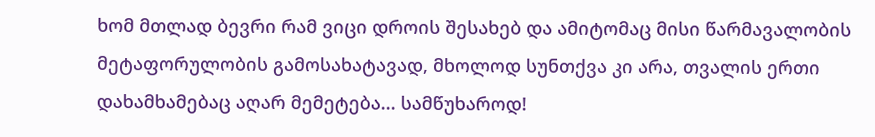ხომ მთლად ბევრი რამ ვიცი დროის შესახებ და ამიტომაც მისი წარმავალობის მეტაფორულობის გამოსახატავად, მხოლოდ სუნთქვა კი არა, თვალის ერთი დახამხამებაც აღარ მემეტება... სამწუხაროდ!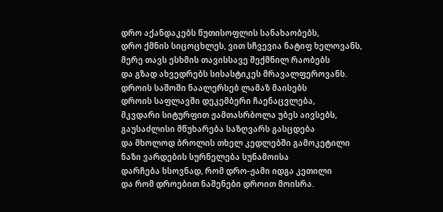დრო აქანდაკებს წუთისოფლის სანახაობებს,
დრო ქმნის სიცოცხლეს, ვით სჩვევია ნატიფ ხელოვანს,
მერე თავს ესხმის თავისსავე შექმნილ რაობებს
და გზად ახვედრებს სისასტიკეს მრავალფეროვანს.
დროის საშოში ნაალერსებ ლამაზ მაისებს
დროის საფლავში დეკემბერი ჩაენაცვლება,
მკვდარი სიტურფით ჟამთასრბოლა უბეს აივსებს,
გაუსაძლისი მწუხარება საზღვარს გასცდება
და მხოლოდ ბროლის თხელ კედლებში გამოკეტილი
ნაზი ვარდების სურნელება სუნამოისა
დარჩება ხსოვნად, რომ დრო-ჟამი იდგა კეთილი
და რომ დროებით ნაშენები დროით მოისრა.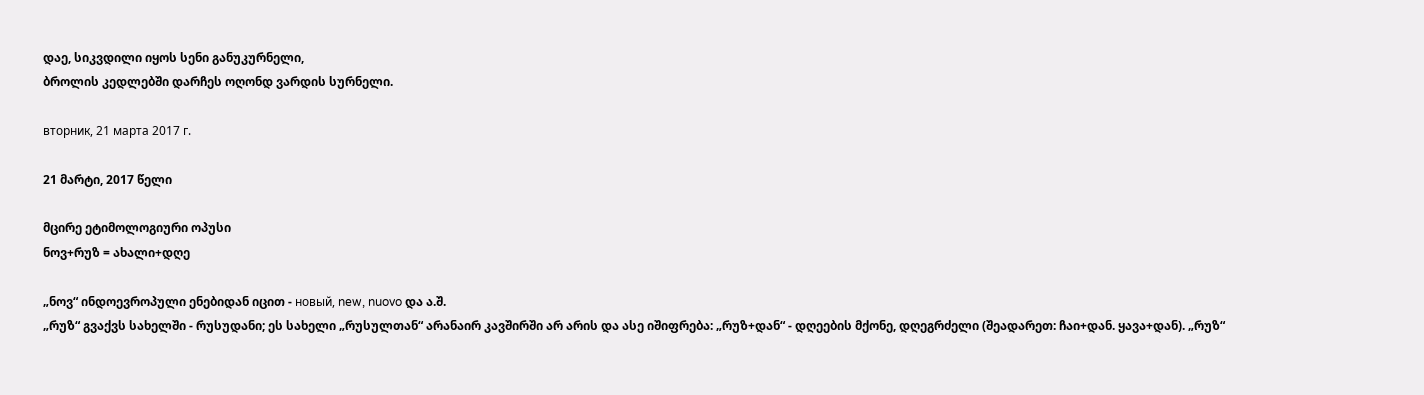დაე, სიკვდილი იყოს სენი განუკურნელი,
ბროლის კედლებში დარჩეს ოღონდ ვარდის სურნელი.

вторник, 21 марта 2017 г.

21 მარტი, 2017 წელი

მცირე ეტიმოლოგიური ოპუსი
ნოვ+რუზ = ახალი+დღე

„ნოვ“ ინდოევროპული ენებიდან იცით - новый, new, nuovo და ა.შ.
„რუზ“ გვაქვს სახელში - რუსუდანი; ეს სახელი „რუსულთან“ არანაირ კავშირში არ არის და ასე იშიფრება: „რუზ+დან“ - დღეების მქონე, დღეგრძელი (შეადარეთ: ჩაი+დან. ყავა+დან). „რუზ“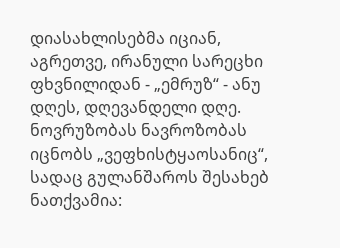დიასახლისებმა იციან, აგრეთვე, ირანული სარეცხი ფხვნილიდან - „ემრუზ“ - ანუ დღეს, დღევანდელი დღე.
ნოვრუზობას ნავროზობას იცნობს „ვეფხისტყაოსანიც“, სადაც გულანშაროს შესახებ ნათქვამია: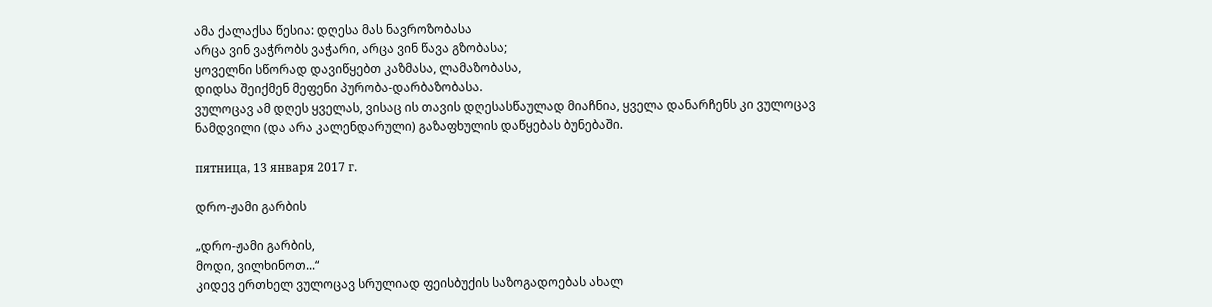ამა ქალაქსა წესია: დღესა მას ნავროზობასა
არცა ვინ ვაჭრობს ვაჭარი, არცა ვინ წავა გზობასა;
ყოველნი სწორად დავიწყებთ კაზმასა, ლამაზობასა,
დიდსა შეიქმენ მეფენი პურობა-დარბაზობასა.
ვულოცავ ამ დღეს ყველას, ვისაც ის თავის დღესასწაულად მიაჩნია, ყველა დანარჩენს კი ვულოცავ ნამდვილი (და არა კალენდარული) გაზაფხულის დაწყებას ბუნებაში.

пятница, 13 января 2017 г.

დრო-ჟამი გარბის

„დრო-ჟამი გარბის,
მოდი, ვილხინოთ...“
კიდევ ერთხელ ვულოცავ სრულიად ფეისბუქის საზოგადოებას ახალ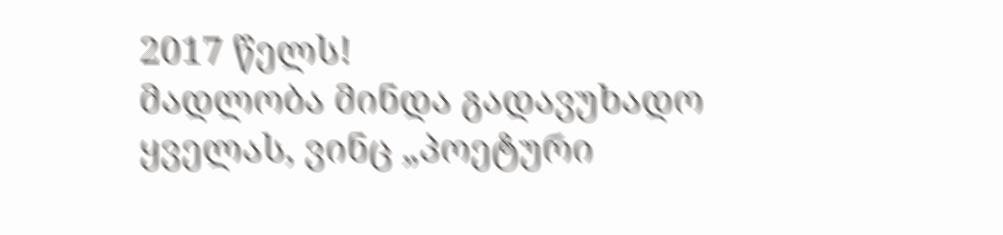2017 წელს!
მადლობა მინდა გადავუხადო ყველას, ვინც „პოეტური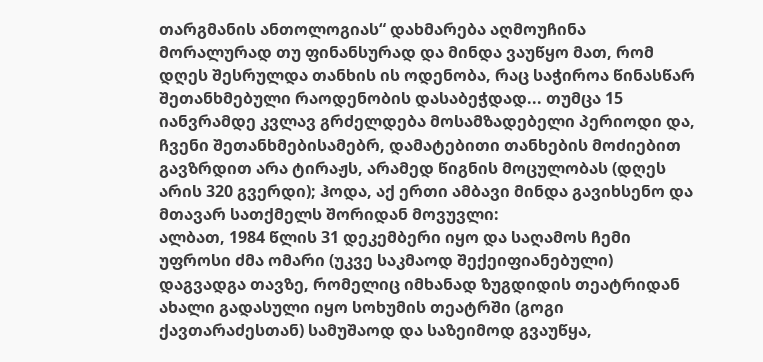თარგმანის ანთოლოგიას“ დახმარება აღმოუჩინა მორალურად თუ ფინანსურად და მინდა ვაუწყო მათ, რომ დღეს შესრულდა თანხის ის ოდენობა, რაც საჭიროა წინასწარ შეთანხმებული რაოდენობის დასაბეჭდად... თუმცა 15 იანვრამდე კვლავ გრძელდება მოსამზადებელი პერიოდი და, ჩვენი შეთანხმებისამებრ, დამატებითი თანხების მოძიებით გავზრდით არა ტირაჟს, არამედ წიგნის მოცულობას (დღეს არის 320 გვერდი); ჰოდა, აქ ერთი ამბავი მინდა გავიხსენო და მთავარ სათქმელს შორიდან მოვუვლი:
ალბათ, 1984 წლის 31 დეკემბერი იყო და საღამოს ჩემი უფროსი ძმა ომარი (უკვე საკმაოდ შექეიფიანებული) დაგვადგა თავზე, რომელიც იმხანად ზუგდიდის თეატრიდან ახალი გადასული იყო სოხუმის თეატრში (გოგი ქავთარაძესთან) სამუშაოდ და საზეიმოდ გვაუწყა,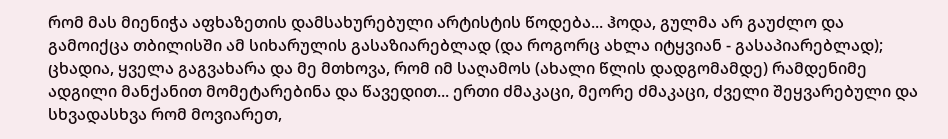რომ მას მიენიჭა აფხაზეთის დამსახურებული არტისტის წოდება... ჰოდა, გულმა არ გაუძლო და გამოიქცა თბილისში ამ სიხარულის გასაზიარებლად (და როგორც ახლა იტყვიან - გასაპიარებლად); ცხადია, ყველა გაგვახარა და მე მთხოვა, რომ იმ საღამოს (ახალი წლის დადგომამდე) რამდენიმე ადგილი მანქანით მომეტარებინა და წავედით... ერთი ძმაკაცი, მეორე ძმაკაცი, ძველი შეყვარებული და სხვადასხვა რომ მოვიარეთ,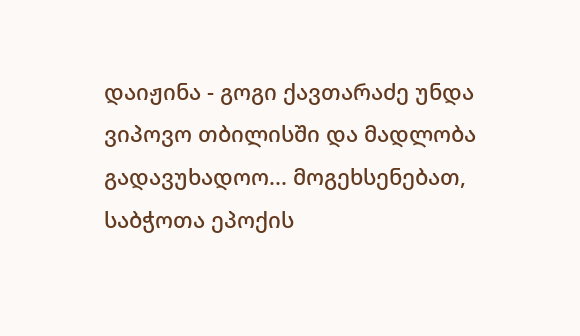დაიჟინა - გოგი ქავთარაძე უნდა ვიპოვო თბილისში და მადლობა გადავუხადოო... მოგეხსენებათ, საბჭოთა ეპოქის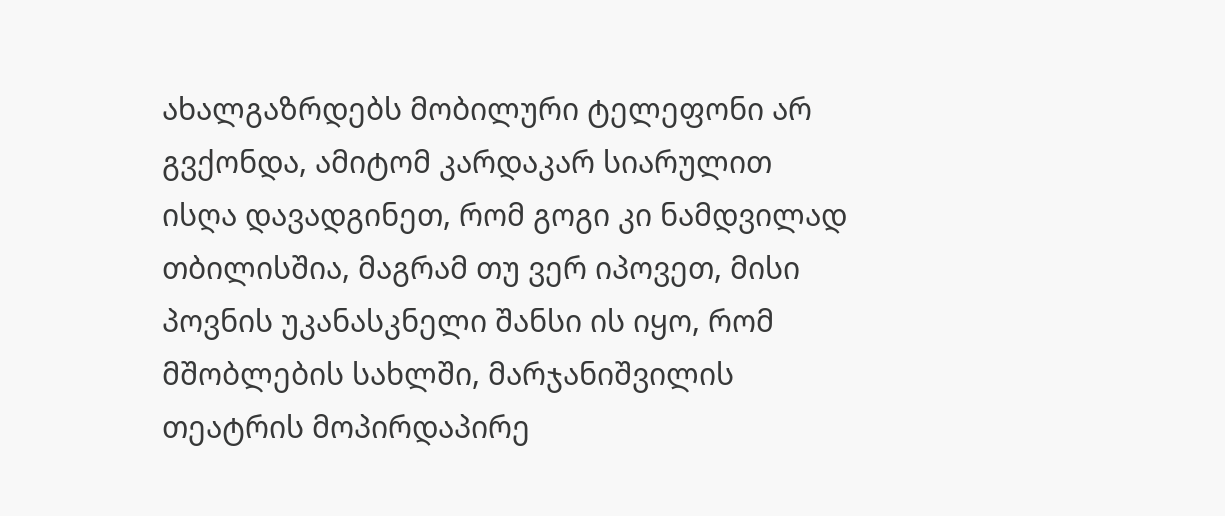ახალგაზრდებს მობილური ტელეფონი არ გვქონდა, ამიტომ კარდაკარ სიარულით ისღა დავადგინეთ, რომ გოგი კი ნამდვილად თბილისშია, მაგრამ თუ ვერ იპოვეთ, მისი პოვნის უკანასკნელი შანსი ის იყო, რომ მშობლების სახლში, მარჯანიშვილის თეატრის მოპირდაპირე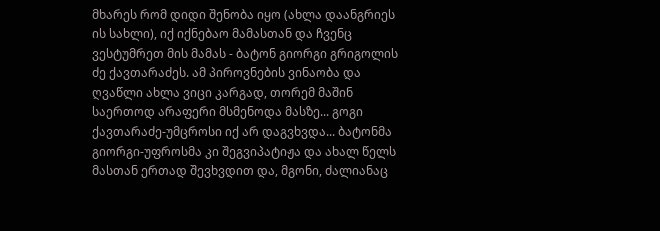მხარეს რომ დიდი შენობა იყო (ახლა დაანგრიეს ის სახლი), იქ იქნებაო მამასთან და ჩვენც ვესტუმრეთ მის მამას - ბატონ გიორგი გრიგოლის ძე ქავთარაძეს. ამ პიროვნების ვინაობა და ღვაწლი ახლა ვიცი კარგად, თორემ მაშინ საერთოდ არაფერი მსმენოდა მასზე... გოგი ქავთარაძე-უმცროსი იქ არ დაგვხვდა... ბატონმა გიორგი-უფროსმა კი შეგვიპატიჟა და ახალ წელს მასთან ერთად შევხვდით და, მგონი, ძალიანაც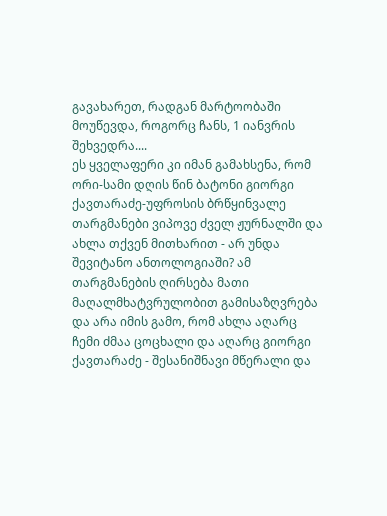გავახარეთ, რადგან მარტოობაში მოუწევდა, როგორც ჩანს, 1 იანვრის შეხვედრა....
ეს ყველაფერი კი იმან გამახსენა, რომ ორი-სამი დღის წინ ბატონი გიორგი ქავთარაძე-უფროსის ბრწყინვალე თარგმანები ვიპოვე ძველ ჟურნალში და ახლა თქვენ მითხარით - არ უნდა შევიტანო ანთოლოგიაში? ამ თარგმანების ღირსება მათი მაღალმხატვრულობით გამისაზღვრება და არა იმის გამო, რომ ახლა აღარც ჩემი ძმაა ცოცხალი და აღარც გიორგი ქავთარაძე - შესანიშნავი მწერალი და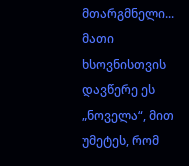მთარგმნელი...
მათი ხსოვნისთვის დავწერე ეს „ნოველა“, მით უმეტეს, რომ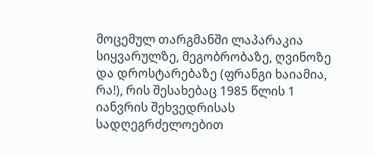მოცემულ თარგმანში ლაპარაკია სიყვარულზე, მეგობრობაზე, ღვინოზე და დროსტარებაზე (ფრანგი ხაიამია, რა!), რის შესახებაც 1985 წლის 1 იანვრის შეხვედრისას სადღეგრძელოებით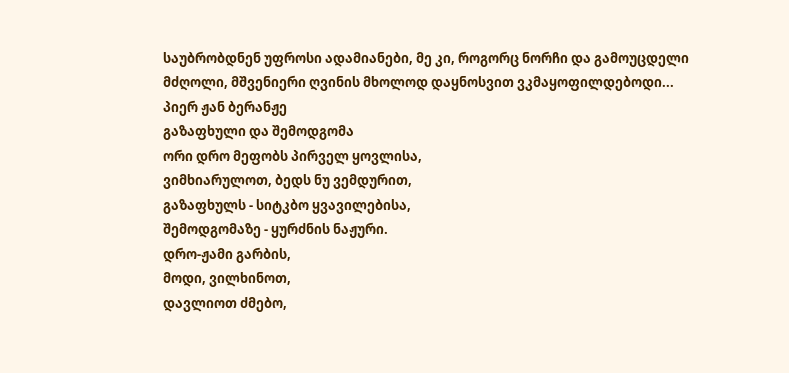საუბრობდნენ უფროსი ადამიანები, მე კი, როგორც ნორჩი და გამოუცდელი მძღოლი, მშვენიერი ღვინის მხოლოდ დაყნოსვით ვკმაყოფილდებოდი...
პიერ ჟან ბერანჟე
გაზაფხული და შემოდგომა
ორი დრო მეფობს პირველ ყოვლისა,
ვიმხიარულოთ, ბედს ნუ ვემდურით,
გაზაფხულს - სიტკბო ყვავილებისა,
შემოდგომაზე - ყურძნის ნაჟური.
დრო-ჟამი გარბის,
მოდი, ვილხინოთ,
დავლიოთ ძმებო,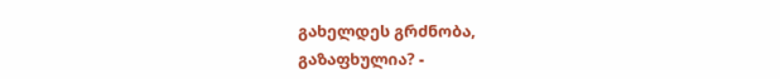გახელდეს გრძნობა,
გაზაფხულია? -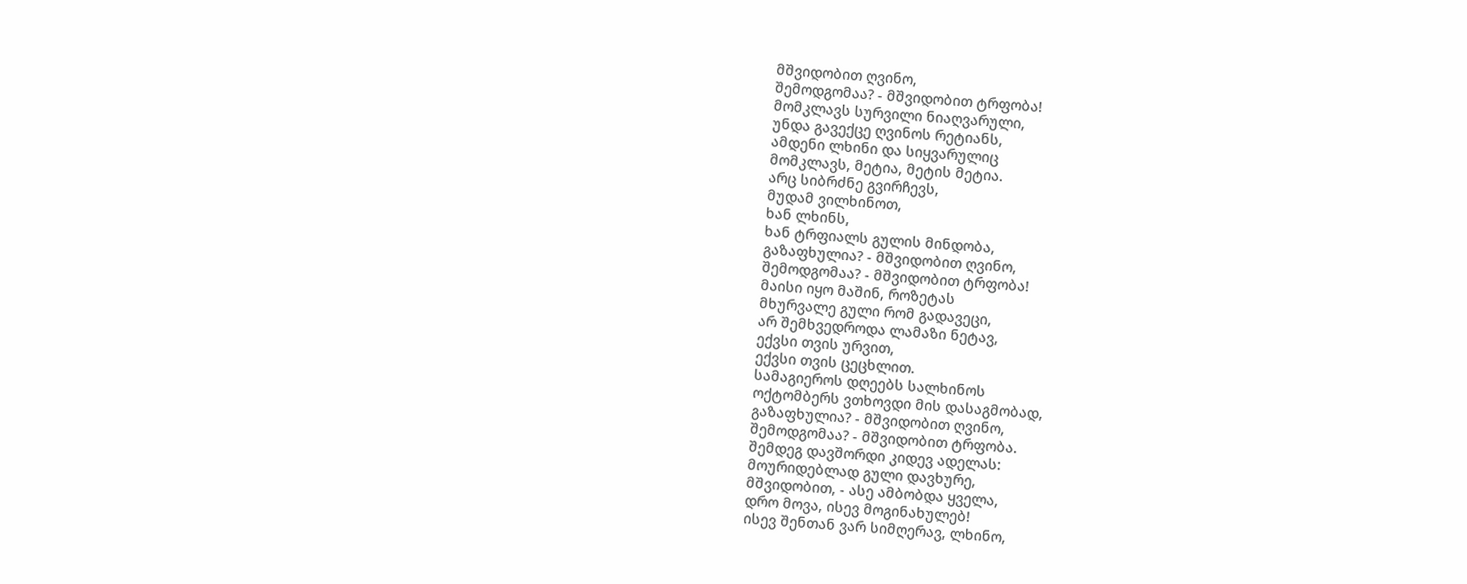მშვიდობით ღვინო,
შემოდგომაა? - მშვიდობით ტრფობა!
მომკლავს სურვილი ნიაღვარული,
უნდა გავექცე ღვინოს რეტიანს,
ამდენი ლხინი და სიყვარულიც
მომკლავს, მეტია, მეტის მეტია.
არც სიბრძნე გვირჩევს,
მუდამ ვილხინოთ,
ხან ლხინს,
ხან ტრფიალს გულის მინდობა,
გაზაფხულია? - მშვიდობით ღვინო,
შემოდგომაა? - მშვიდობით ტრფობა!
მაისი იყო მაშინ, როზეტას
მხურვალე გული რომ გადავეცი,
არ შემხვედროდა ლამაზი ნეტავ,
ექვსი თვის ურვით,
ექვსი თვის ცეცხლით.
სამაგიეროს დღეებს სალხინოს
ოქტომბერს ვთხოვდი მის დასაგმობად,
გაზაფხულია? - მშვიდობით ღვინო,
შემოდგომაა? - მშვიდობით ტრფობა.
შემდეგ დავშორდი კიდევ ადელას:
მოურიდებლად გული დავხურე,
მშვიდობით, - ასე ამბობდა ყველა,
დრო მოვა, ისევ მოგინახულებ!
ისევ შენთან ვარ სიმღერავ, ლხინო,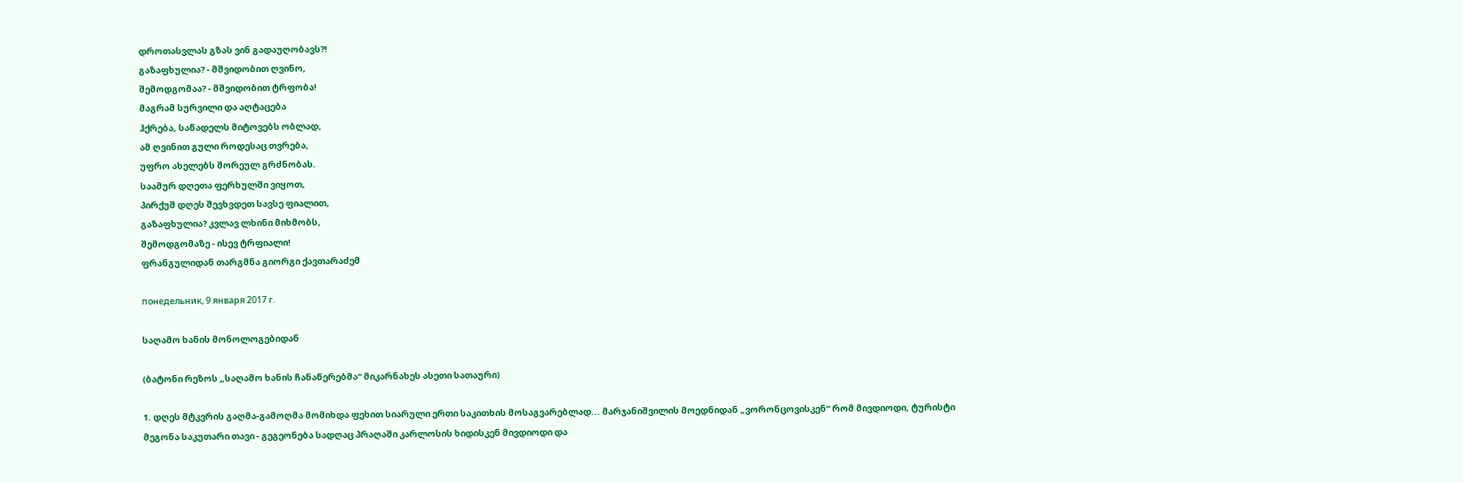დროთასვლას გზას ვინ გადაუღობავს?!
გაზაფხულია? - მშვიდობით ღვინო,
შემოდგომაა? - მშვიდობით ტრფობა!
მაგრამ სურვილი და აღტაცება
ჰქრება, საწადელს მიტოვებს ობლად,
ამ ღვინით გული როდესაც თვრება,
უფრო ახელებს შორეულ გრძნობას.
საამურ დღეთა ფერხულში ვიყოთ,
პირქუშ დღეს შევხვდეთ სავსე ფიალით,
გაზაფხულია? კვლავ ლხინი მიხმობს,
შემოდგომაზე - ისევ ტრფიალი!
ფრანგულიდან თარგმნა გიორგი ქავთარაძემ

понедельник, 9 января 2017 г.

საღამო ხანის მონოლოგებიდან

(ბატონი რეზოს „საღამო ხანის ჩანაწერებმა“ მიკარნახეს ასეთი სათაური)

1. დღეს მტკვრის გაღმა-გამოღმა მომიხდა ფეხით სიარული ერთი საკითხის მოსაგვარებლად... მარჯანიშვილის მოედნიდან „ვორონცოვისკენ“ რომ მივდიოდი, ტურისტი მეგონა საკუთარი თავი - გეგეონება სადღაც პრაღაში კარლოსის ხიდისკენ მივდიოდი და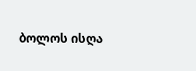ბოლოს ისღა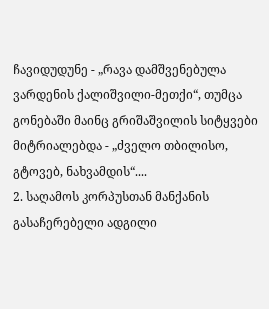ჩავიდუდუნე - „რავა დამშვენებულა ვარდენის ქალიშვილი-მეთქი“, თუმცა გონებაში მაინც გრიშაშვილის სიტყვები მიტრიალებდა - „ძველო თბილისო, გტოვებ, ნახვამდის“....
2. საღამოს კორპუსთან მანქანის გასაჩერებელი ადგილი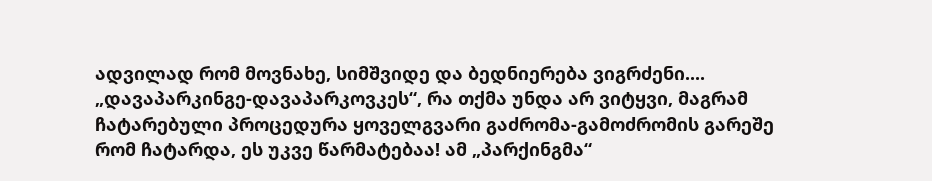ადვილად რომ მოვნახე, სიმშვიდე და ბედნიერება ვიგრძენი.... „დავაპარკინგე-დავაპარკოვკეს“, რა თქმა უნდა არ ვიტყვი, მაგრამ ჩატარებული პროცედურა ყოველგვარი გაძრომა-გამოძრომის გარეშე რომ ჩატარდა, ეს უკვე წარმატებაა! ამ „პარქინგმა“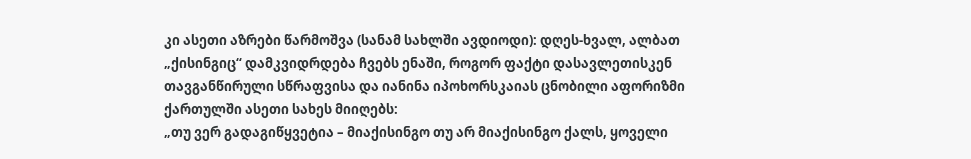კი ასეთი აზრები წარმოშვა (სანამ სახლში ავდიოდი): დღეს-ხვალ, ალბათ „ქისინგიც“ დამკვიდრდება ჩვებს ენაში, როგორ ფაქტი დასავლეთისკენ თავგანწირული სწრაფვისა და იანინა იპოხორსკაიას ცნობილი აფორიზმი ქართულში ასეთი სახეს მიიღებს:
„თუ ვერ გადაგიწყვეტია – მიაქისინგო თუ არ მიაქისინგო ქალს, ყოველი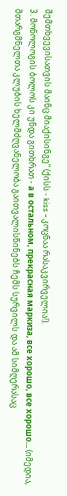შემთხვევისათვის მაინც მიაქისინგე“ (ქისს - kiss - კოცნაა რასაკვირველია!).
3. მონოლოგის ბოლოს კი უნდა გითხრათ - а в остальном, прекрасная маркиза, все хорошо, все хорошо... (იმედია, მთარგმნელთა კლუბის ხელმძღვანელობა გაითვალისწინებს ჩემს სურვილს და ამ სიმღერასაც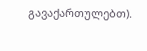გავაქართულებთ).